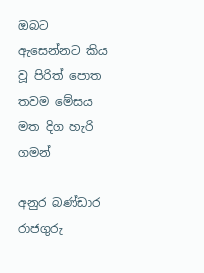ඔබට ඇසෙන්නට කිය වූ පිරිත් පොත තවම මේසය මත දිග හැරි ගමන්

අනුර බණ්ඩාර රාජගුරු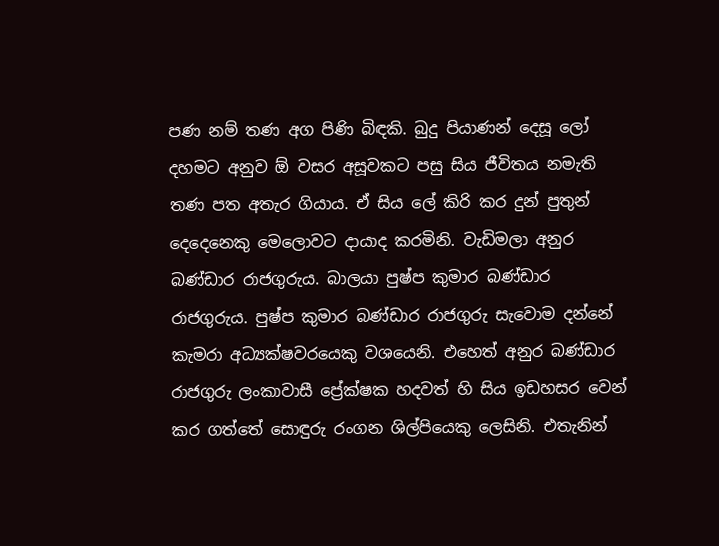පණ නම් තණ අග පිණි බිඳකි. බුදු පියාණන් දෙසූ ලෝ දහමට අනුව ඕ වසර අසූවකට පසු සිය ජීවිතය නමැති තණ පත අතැර ගියාය. ඒ සිය ලේ කිරි කර දුන් පුතුන් දෙදෙනෙකු මෙලොවට දායාද කරමිනි. වැඩිමලා අනුර බණ්ඩාර රාජගුරුය. බාලයා පුෂ්ප කුමාර බණ්ඩාර රාජගුරුය. පුෂ්ප කුමාර බණ්ඩාර රාජගුරු සැවොම දන්නේ කැමරා අධ්‍යක්ෂවරයෙකු වශයෙනි. එහෙත් අනුර බණ්ඩාර රාජගුරු ලංකාවාසී ප්‍රේක්ෂක හදවත් හි සිය ඉඩහසර වෙන් කර ගත්තේ සොඳුරු රංගන ශිල්පියෙකු ලෙසිනි. එතැනින්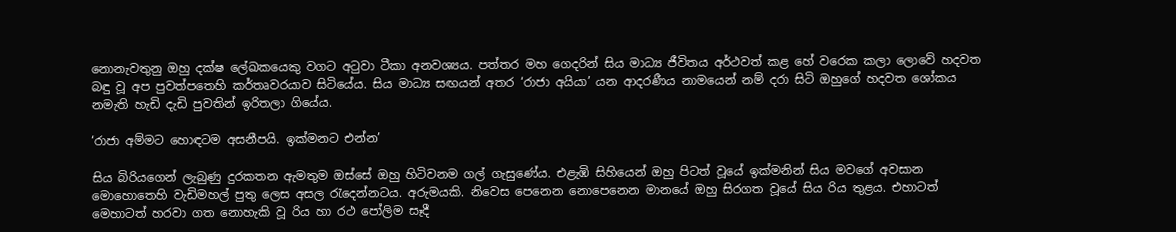නොනැවතුනු ඔහු දක්ෂ ලේඛකයෙකු වගට අටුවා ටීකා අනවශ්‍යය. පත්තර මහ ගෙදරින් සිය මාධ්‍ය ජීවිතය අර්ථවත් කළ හේ වරෙක කලා ලොවේ හදවත බඳු වූ අප පුවත්පතෙහි කර්තෘවරයාව සිටියේය. සිය මාධ්‍ය සඟයන් අතර ‘රාජා අයියා’ යන ආදරණීය නාමයෙන් නම් දරා සිටි ඔහුගේ හදවත ශෝකය නමැති හැඩි දැඩි පුවතින් ඉරිතලා ගියේය.

‘රාජා අම්මට හොඳටම අසනීපයි. ඉක්මනට එන්න’

සිය බිරියගෙන් ලැබුණු දුරකතන ඇමතුම ඔස්සේ ඔහු හිටිවනම ගල් ගැසුණේය. එළැඹි සිහියෙන් ඔහු පිටත් වූයේ ඉක්මනින් සිය මවගේ අවසාන මොහොතෙහි වැඩිමහල් පුතු ලෙස අසල රැදෙන්නටය. අරුමයකි. නිවෙස පෙනෙන නොපෙනෙන මානයේ ඔහු සිරගත වූයේ සිය රිය තුළය. එහාටත් මෙහාටත් හරවා ගත නොහැකි වූ රිය හා රථ පෝලිම සෑදී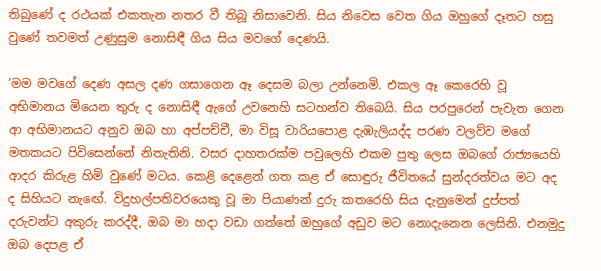තිබුණේ ද රථයක් එකතැන නතර වී තිබූ නිසාවෙනි. සිය නිවෙස වෙත ගිය ඔහුගේ දෑතට හසු වුණේ තවමත් උණුසුම නොසිඳී ගිය සිය මවගේ දෙණයි.

‘මම මවගේ දෙණ අසල දණ ගසාගෙන ඈ දෙසම බලා උන්නෙමි. එකල ඈ කෙරෙහි වූ අභිමානය මියෙන තුරු ද නොසිඳී ඇගේ උවනෙහි සටහන්ව තිබෙයි. සිය පරපුරෙන් පැවැත ගෙන ආ අභිමානයට අනුව ඔබ හා අප්පච්චී, මා විසූ වාරියපොළ දැඹැලියද්ද පරණ වලව්ව මගේ මතකයට පිවිසෙන්නේ නිතැතිනි. වසර දාහතරක්ම පවුලෙහි එකම පුතු ලෙස ඔබගේ රාජ්‍යයෙහි ආදර කිරුළ හිමි වුණේ මටය. කෙළි දෙළෙන් ගත කළ ඒ සොඳුරු ජීවිතයේ සුන්දරත්වය මට අද ද සිහියට නැඟේ. විදුහල්පතිවරයෙකු වූ මා පියාණන් දුරු කතරෙහි සිය දැනුමෙන් දුප්පත් දරුවන්ට අකුරු කරද්දී, ඔබ මා හදා වඩා ගත්තේ ඔහුගේ අඩුව මට නොදැනෙන ලෙසිනි. එනමුදු ඔබ දෙපළ ඒ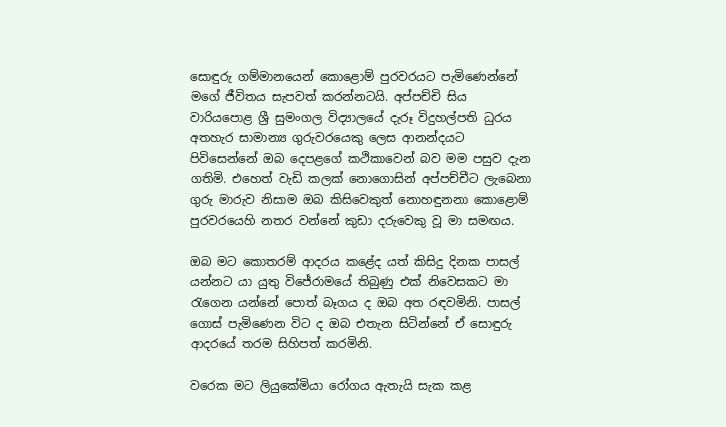සොඳුරු ගම්මානයෙන් කොළොම් පුරවරයට පැමිණෙන්නේ මගේ ජීවිතය සැපවත් කරන්නටයි. අප්පච්චි සිය වාරියපොළ ශ්‍රී සුමංගල විද්‍යාලයේ දැරූ විදුහල්පති ධුරය අතහැර සාමාන්‍ය ගුරුවරයෙකු ලෙස ආනන්දයට පිවිසෙන්නේ ඔබ දෙපළගේ කථිකාවෙන් බව මම පසුව දැන ගතිමි. එහෙත් වැඩි කලක් නොගොසින් අප්පච්චීට ලැබෙනා ගුරු මාරුව නිසාම ඔබ කිසිවෙකුත් නොහඳුනනා කොළොම් පුරවරයෙහි නතර වන්නේ කුඩා දරුවෙකු වූ මා සමඟය.

ඔබ මට කොතරම් ආදරය කළේද යත් කිසිදු දිනක පාසල් යන්නට යා යුතු විජේරාමයේ තිබුණු එක් නිවෙසකට මා රැගෙන යන්නේ පොත් බෑගය ද ඔබ අත රඳවමිනි. පාසල් ගොස් පැමිණෙන විට ද ඔබ එතැන සිටින්නේ ඒ සොඳුරු ආදරයේ තරම සිහිපත් කරමිනි.

වරෙක මට ලියුකේමියා රෝගය ඇතැයි සැක කළ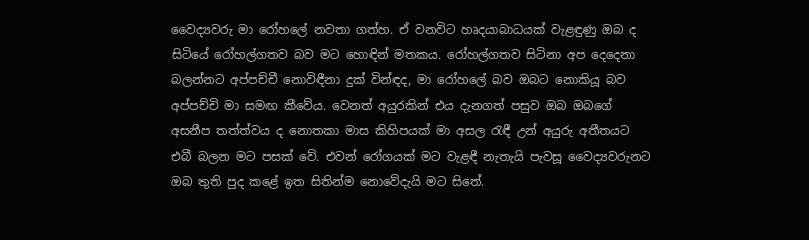වෛද්‍යවරු මා රෝහලේ නවතා ගත්හ. ඒ වනවිට හෘදයාබාධයක් වැළඳුණු ඔබ ද සිටියේ රෝහල්ගතව බව මට හොඳින් මතකය. රෝහල්ගතව සිටිනා අප දෙදෙනා බලන්නට අප්පච්චී නොවිඳීනා දුක් වින්ඳද, මා රෝහලේ බව ඔබට නොකියූ බව අප්පච්චි මා සමඟ කීවේය. වෙනත් අයුරකින් එය දැනගත් පසුව ඔබ ඔබගේ අසනීප තත්ත්වය ද නොතකා මාස කිහිපයක් මා අසල රැඳී උන් අයුරු අතීතයට එබී බලන මට පසක් වේ. එවන් රෝගයක් මට වැළඳී නැතැයි පැවසූ වෛද්‍යවරුනට ඔබ තුති පුද කළේ ඉත සිතින්ම නොවේදැයි මට සිතේ.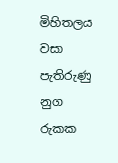මිහිතලය වසා පැතිරුණු නුග රුකක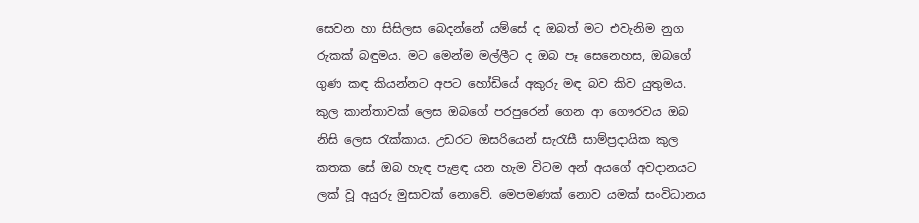සෙවන හා සිසිලස බෙදන්නේ යම්සේ ද ඔබත් මට එවැනිම නුග රුකක් බඳුමය. මට මෙන්ම මල්ලීට ද ඔබ පෑ සෙනෙහස, ඔබගේ ගුණ කඳ කියන්නට අපට හෝඩියේ අකුරු මඳ බව කිව යුතුමය. කුල කාන්තාවක් ලෙස ඔබගේ පරපුරෙන් ගෙන ආ ගෞරවය ඔබ නිසි ලෙස රැක්කාය. උඩරට ඔසරියෙන් සැරැසී සාම්ප්‍රදායික කුල කතක සේ ඔබ හැඳ පැළඳ යන හැම විටම අන් අයගේ අවදානයට ලක් වූ අයුරු මුසාවක් නොවේ. මෙපමණක් නොව යමක් සංවිධානය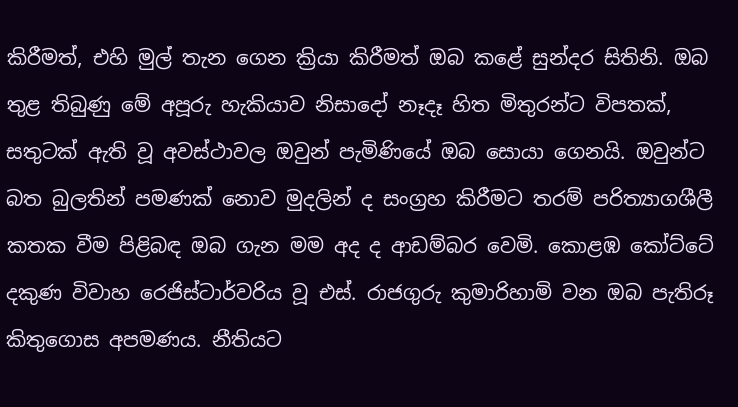කිරීමත්, එහි මුල් තැන ගෙන ක්‍රියා කිරීමත් ඔබ කළේ සුන්දර සිතිනි. ඔබ තුළ තිබුණු මේ අපූරු හැකියාව නිසාදෝ නෑදෑ හිත මිතුරන්ට විපතක්, සතුටක් ඇති වූ අවස්ථාවල ඔවුන් පැමිණියේ ඔබ සොයා ගෙනයි. ඔවුන්ට බත බුලතින් පමණක් නොව මුදලින් ද සංග්‍රහ කිරීමට තරම් පරිත්‍යාගශීලී කතක වීම පිළිබඳ ඔබ ගැන මම අද ද ආඩම්බර වෙමි. කොළඹ කෝට්ටේ දකුණ විවාහ රෙජිස්ටාර්වරිය වූ එස්. රාජගුරු කුමාරිහාමි වන ඔබ පැතිරූ කිතුගොස අපමණය. නීතියට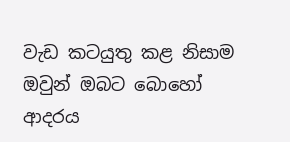වැඩ කටයුතු කළ නිසාම ඔවුන් ඔබට බොහෝ ආදරය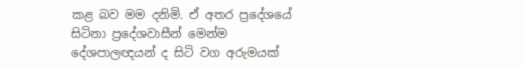කළ බව මම දනිමි. ඒ අතර ප්‍රදේශයේ සිටිනා ප්‍රදේශවාසීන් මෙන්ම දේශපාලඥයන් ද සිටි වග අරුමයක්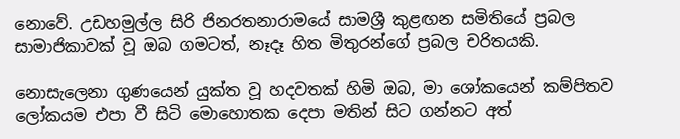නොවේ. උඩහමුල්ල සිරි ජිනරතනාරාමයේ සාමශ්‍රී කුළඟන සමිතියේ ප්‍රබල සාමාජිකාවක් වූ ඔබ ගමටත්, නෑදෑ හිත මිතුරන්ගේ ප්‍රබල චරිතයකි.

නොසැලෙනා ගුණයෙන් යුක්ත වූ හදවතක් හිමි ඔබ, මා ශෝකයෙන් කම්පිතව ලෝකයම එපා වී සිටි මොහොතක දෙපා මතින් සිට ගන්නට අත්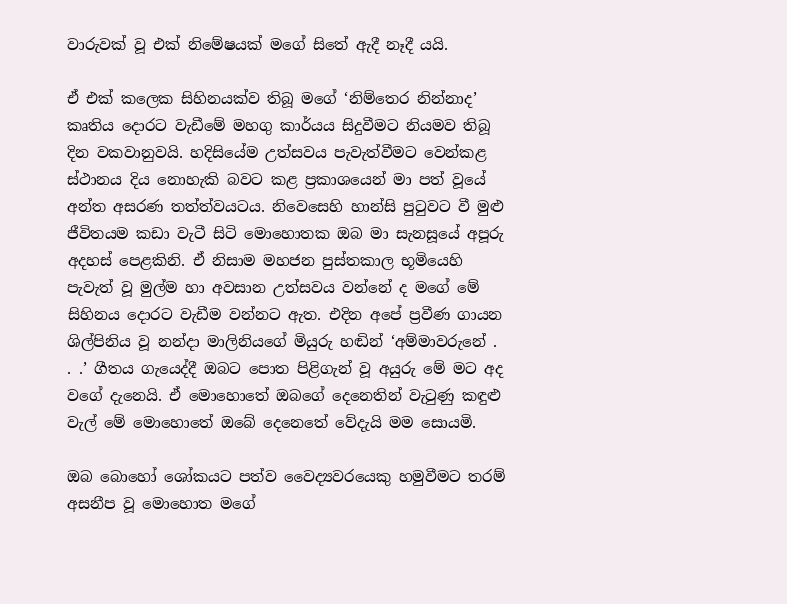වාරුවක් වූ එක් නිමේෂයක් මගේ සිතේ ඇදී නෑදී යයි.

ඒ එක් කලෙක සිහිනයක්ව තිබූ මගේ ‘නිම්තෙර නින්නාද’ කෘතිය දොරට වැඩීමේ මහගු කාර්යය සිදුවීමට නියමව තිබූ දින වකවානුවයි. හදිසියේම උත්සවය පැවැත්වීමට වෙන්කළ ස්ථානය දිය නොහැකි බවට කළ ප්‍රකාශයෙන් මා පත් වූයේ අන්ත අසරණ තත්ත්වයටය. නිවෙසෙහි හාන්සි පුටුවට වී මුළු ජීවිතයම කඩා වැටී සිටි මොහොතක ඔබ මා සැනසූයේ අපූරු අදහස් පෙළකිනි. ඒ නිසාම මහජන පුස්තකාල භූමියෙහි පැවැත් වූ මුල්ම හා අවසාන උත්සවය වන්නේ ද මගේ මේ සිහිනය දොරට වැඩීම වන්නට ඇත. එදින අපේ ප්‍රවීණ ගායන ශිල්පිනිය වූ නන්දා මාලිනියගේ මියුරු හඬින් ‘අම්මාවරුනේ . . .’ ගීතය ගැයෙද්දී ඔබට පොත පිළිගැන් වූ අයුරු මේ මට අද වගේ දැනෙයි. ඒ මොහොතේ ඔබගේ දෙනෙතින් වැටුණු කඳුළු වැල් මේ මොහොතේ ඔබේ දෙනෙතේ වේදැයි මම සොයමි.

ඔබ බොහෝ ශෝකයට පත්ව වෛද්‍යවරයෙකු හමුවීමට තරම් අසනීප වූ මොහොත මගේ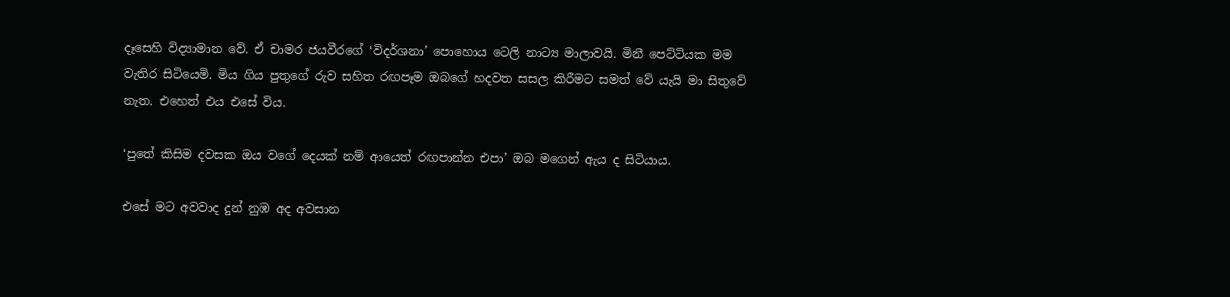දෑසෙහි විද්‍යාමාන වේ. ඒ චාමර ජයවීරගේ ‘විදර්ශනා’ පොහොය ටෙලි නාට්‍ය මාලාවයි. මිනී පෙට්ටියක මම වැතිර සිටියෙමි. මිය ගිය පුතුගේ රුව සහිත රඟපෑම ඔබගේ හදවත සසල කිරීමට සමත් වේ යැයි මා සිතුවේ නැත. එහෙත් එය එසේ විය.

‘පුතේ කිසිම දවසක ඔය වගේ දෙයක් නම් ආයෙත් රඟපාන්න එපා’ ඔබ මගෙන් ඇය ද සිටියාය.

එසේ මට අවවාද දුන් නුඹ අද අවසාන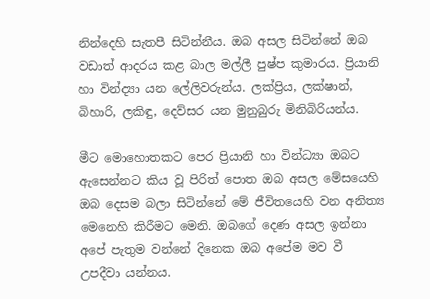නින්දෙහි සැතපී සිටින්නීය. ඔබ අසල සිටින්නේ ඔබ වඩාත් ආදරය කළ බාල මල්ලී පුෂ්ප කුමාරය. ප්‍රියානි හා වින්ද්‍යා යන ලේලිවරුන්ය. ලක්ප්‍රිය, ලක්ෂාන්, බිහාරි, ලකිඳු, දෙව්සර යන මුනුබුරු මිනිබිරියන්ය.

මීට මොහොතකට පෙර ප්‍රියානි හා වින්ධ්‍යා ඔබට ඇසෙන්නට කිය වූ පිරිත් පොත ඔබ අසල මේසයෙහි ඔබ දෙසම බලා සිටින්නේ මේ ජීවිතයෙහි වන අනිත්‍ය මෙනෙහි කිරීමට මෙනි. ඔබගේ දෙණ අසල ඉන්නා අපේ පැතුම වන්නේ දිනෙක ඔබ අපේම මව වී උපදීවා යන්නය.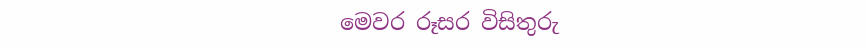මෙවර රූසර විසිතුරු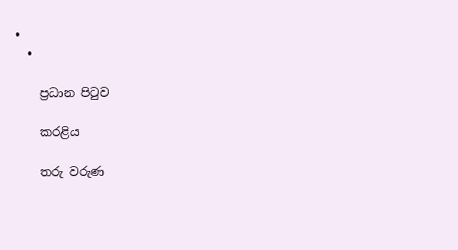•
  •

    ප්‍රධාන පිටුව

    කරළිය

    තරු වරුණ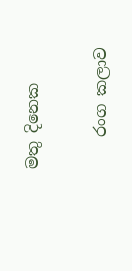මතු දිනෙක

    රංග කලාව